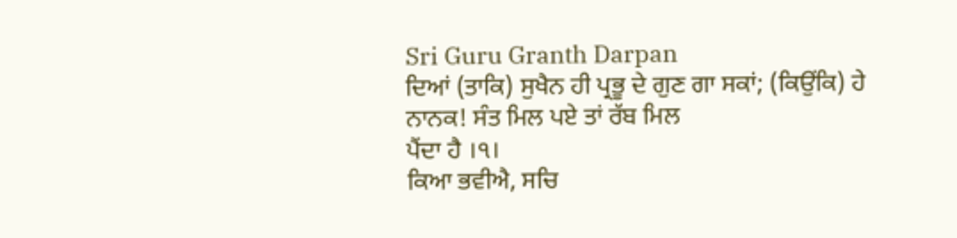Sri Guru Granth Darpan
ਦਿਆਂ (ਤਾਕਿ) ਸੁਖੈਨ ਹੀ ਪ੍ਰਭੂ ਦੇ ਗੁਣ ਗਾ ਸਕਾਂ; (ਕਿਉਂਕਿ) ਹੇ ਨਾਨਕ! ਸੰਤ ਮਿਲ ਪਏ ਤਾਂ ਰੱਬ ਮਿਲ
ਪੈਂਦਾ ਹੈ ।੧।
ਕਿਆ ਭਵੀਐ, ਸਚਿ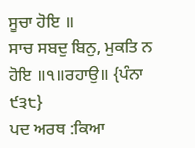ਸੂਚਾ ਹੋਇ ॥
ਸਾਚ ਸਬਦੁ ਬਿਨੁ, ਮੁਕਤਿ ਨ ਹੋਇ ॥੧॥ਰਹਾਉ॥ {ਪੰਨਾ ੯੩੮}
ਪਦ ਅਰਥ :ਕਿਆ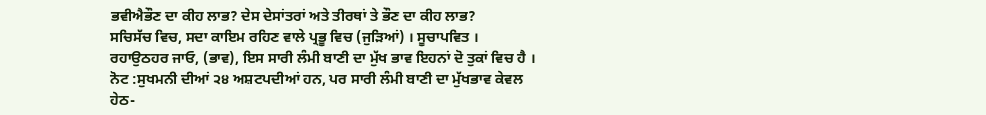ਭਵੀਐਭੌਣ ਦਾ ਕੀਹ ਲਾਭ? ਦੇਸ ਦੇਸਾਂਤਰਾਂ ਅਤੇ ਤੀਰਥਾਂ ਤੇ ਭੌਣ ਦਾ ਕੀਹ ਲਾਭ?
ਸਚਿਸੱਚ ਵਿਚ, ਸਦਾ ਕਾਇਮ ਰਹਿਣ ਵਾਲੇ ਪ੍ਰਭੂ ਵਿਚ (ਜੁੜਿਆਂ) । ਸੂਚਾਪਵਿਤ ।
ਰਹਾਉਠਹਰ ਜਾਓ, (ਭਾਵ), ਇਸ ਸਾਰੀ ਲੰਮੀ ਬਾਣੀ ਦਾ ਮੁੱਖ ਭਾਵ ਇਹਨਾਂ ਦੋ ਤੁਕਾਂ ਵਿਚ ਹੈ ।
ਨੋਟ :ਸੁਖਮਨੀ ਦੀਆਂ ੨੪ ਅਸ਼ਟਪਦੀਆਂ ਹਨ, ਪਰ ਸਾਰੀ ਲੰਮੀ ਬਾਣੀ ਦਾ ਮੁੱਖਭਾਵ ਕੇਵਲ
ਹੇਠ-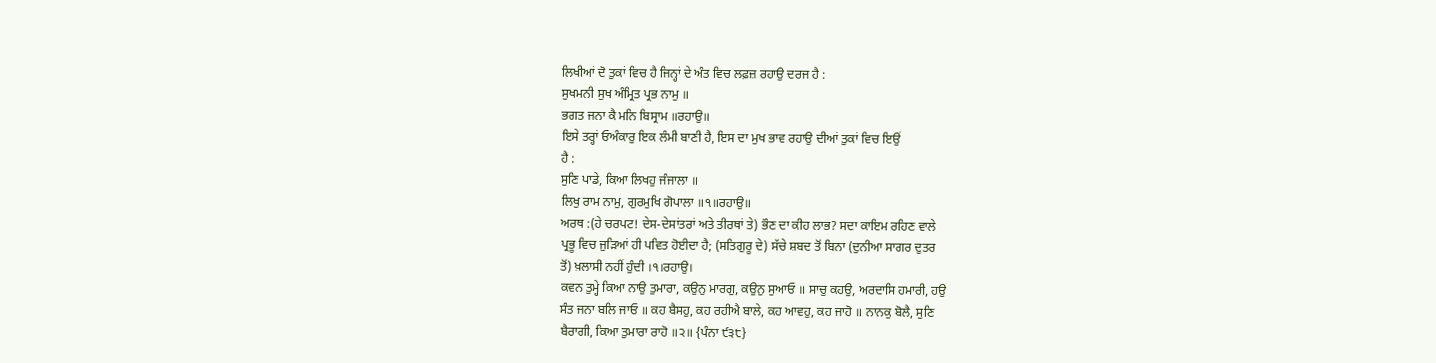ਲਿਖੀਆਂ ਦੋ ਤੁਕਾਂ ਵਿਚ ਹੈ ਜਿਨ੍ਹਾਂ ਦੇ ਅੰਤ ਵਿਚ ਲਫ਼ਜ਼ ਰਹਾਉ ਦਰਜ ਹੈ :
ਸੁਖਮਨੀ ਸੁਖ ਅੰਮ੍ਰਿਤ ਪ੍ਰਭ ਨਾਮੁ ॥
ਭਗਤ ਜਨਾ ਕੈ ਮਨਿ ਬਿਸ੍ਰਾਮ ॥ਰਹਾਉ॥
ਇਸੇ ਤਰ੍ਹਾਂ ਓਅੰਕਾਰੁ ਇਕ ਲੰਮੀ ਬਾਣੀ ਹੈ, ਇਸ ਦਾ ਮੁਖ ਭਾਵ ਰਹਾਉ ਦੀਆਂ ਤੁਕਾਂ ਵਿਚ ਇਉਂ
ਹੈ :
ਸੁਣਿ ਪਾਡੇ, ਕਿਆ ਲਿਖਹੁ ਜੰਜਾਲਾ ॥
ਲਿਖੁ ਰਾਮ ਨਾਮੁ, ਗੁਰਮੁਖਿ ਗੋਪਾਲਾ ॥੧॥ਰਹਾਉ॥
ਅਰਥ :(ਹੇ ਚਰਪਟ! ਦੇਸ-ਦੇਸਾਂਤਰਾਂ ਅਤੇ ਤੀਰਥਾਂ ਤੇ) ਭੌਣ ਦਾ ਕੀਹ ਲਾਭ? ਸਦਾ ਕਾਇਮ ਰਹਿਣ ਵਾਲੇ
ਪ੍ਰਭੂ ਵਿਚ ਜੁੜਿਆਂ ਹੀ ਪਵਿਤ ਹੋਈਦਾ ਹੈ; (ਸਤਿਗੁਰੂ ਦੇ) ਸੱਚੇ ਸ਼ਬਦ ਤੋਂ ਬਿਨਾ (ਦੁਨੀਆ ਸਾਗਰ ਦੁਤਰ
ਤੋਂ) ਖ਼ਲਾਸੀ ਨਹੀਂ ਹੁੰਦੀ ।੧।ਰਹਾਉ।
ਕਵਨ ਤੁਮ੍ਹੇ ਕਿਆ ਨਾਉ ਤੁਮਾਰਾ, ਕਉਨੁ ਮਾਰਗੁ, ਕਉਨੁ ਸੁਆਓ ॥ ਸਾਚੁ ਕਹਉ, ਅਰਦਾਸਿ ਹਮਾਰੀ, ਹਉ
ਸੰਤ ਜਨਾ ਬਲਿ ਜਾਓ ॥ ਕਹ ਬੈਸਹੁ, ਕਹ ਰਹੀਐ ਬਾਲੇ, ਕਹ ਆਵਹੁ, ਕਹ ਜਾਹੋ ॥ ਨਾਨਕੁ ਬੋਲੈ, ਸੁਣਿ
ਬੈਰਾਗੀ, ਕਿਆ ਤੁਮਾਰਾ ਰਾਹੋ ॥੨॥ {ਪੰਨਾ ੯੩੮}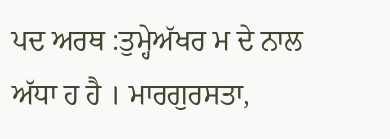ਪਦ ਅਰਥ :ਤੁਮ੍ਹੇਅੱਖਰ ਮ ਦੇ ਨਾਲ ਅੱਧਾ ਹ ਹੈ । ਮਾਰਗੁਰਸਤਾ,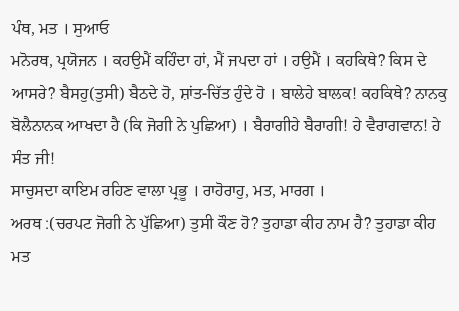ਪੰਥ, ਮਤ । ਸੁਆਓ
ਮਨੋਰਥ, ਪ੍ਰਯੋਜਨ । ਕਹਉਮੈਂ ਕਹਿੰਦਾ ਹਾਂ, ਮੈਂ ਜਪਦਾ ਹਾਂ । ਹਉਮੈਂ । ਕਹਕਿਥੇ? ਕਿਸ ਦੇ
ਆਸਰੇ? ਬੈਸਹੁ(ਤੁਸੀ) ਬੈਠਦੇ ਹੋ, ਸ਼ਾਂਤ-ਚਿੱਤ ਹੁੰਦੇ ਹੋ । ਬਾਲੇਹੇ ਬਾਲਕ! ਕਹਕਿਥੇ? ਨਾਨਕੁ
ਬੋਲੈਨਾਨਕ ਆਖਦਾ ਹੈ (ਕਿ ਜੋਗੀ ਨੇ ਪੁਛਿਆ) । ਬੈਰਾਗੀਹੇ ਬੈਰਾਗੀ! ਹੇ ਵੈਰਾਗਵਾਨ! ਹੇ ਸੰਤ ਜੀ!
ਸਾਚੁਸਦਾ ਕਾਇਮ ਰਹਿਣ ਵਾਲਾ ਪ੍ਰਭੂ । ਰਾਹੋਰਾਹੁ, ਮਤ, ਮਾਰਗ ।
ਅਰਥ :(ਚਰਪਟ ਜੋਗੀ ਨੇ ਪੁੱਛਿਆ) ਤੁਸੀ ਕੌਣ ਹੋ? ਤੁਹਾਡਾ ਕੀਹ ਨਾਮ ਹੈ? ਤੁਹਾਡਾ ਕੀਹ ਮਤ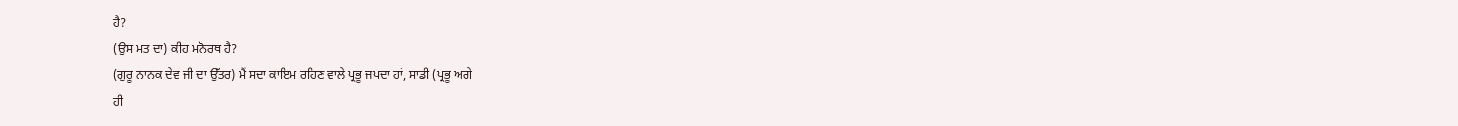ਹੈ?
(ਉਸ ਮਤ ਦਾ) ਕੀਹ ਮਨੋਰਥ ਹੈ?
(ਗੁਰੂ ਨਾਨਕ ਦੇਵ ਜੀ ਦਾ ਉੱਤਰ) ਮੈਂ ਸਦਾ ਕਾਇਮ ਰਹਿਣ ਵਾਲੇ ਪ੍ਰਭੂ ਜਪਦਾ ਹਾਂ, ਸਾਡੀ (ਪ੍ਰਭੂ ਅਗੇ
ਹੀ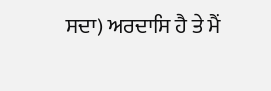ਸਦਾ) ਅਰਦਾਸਿ ਹੈ ਤੇ ਮੈਂ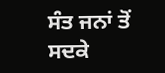ਸੰਤ ਜਨਾਂ ਤੋਂ ਸਦਕੇ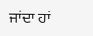ਜਾਂਦਾ ਹਾਂ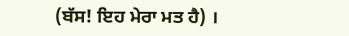(ਬੱਸ! ਇਹ ਮੇਰਾ ਮਤ ਹੈ) ।